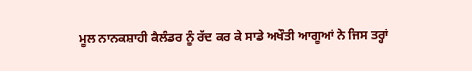ਮੂਲ ਨਾਨਕਸ਼ਾਹੀ ਕੈਲੰਡਰ ਨੂੰ ਰੱਦ ਕਰ ਕੇ ਸਾਡੇ ਅਖੌਤੀ ਆਗੂਆਂ ਨੇ ਜਿਸ ਤਰ੍ਹਾਂ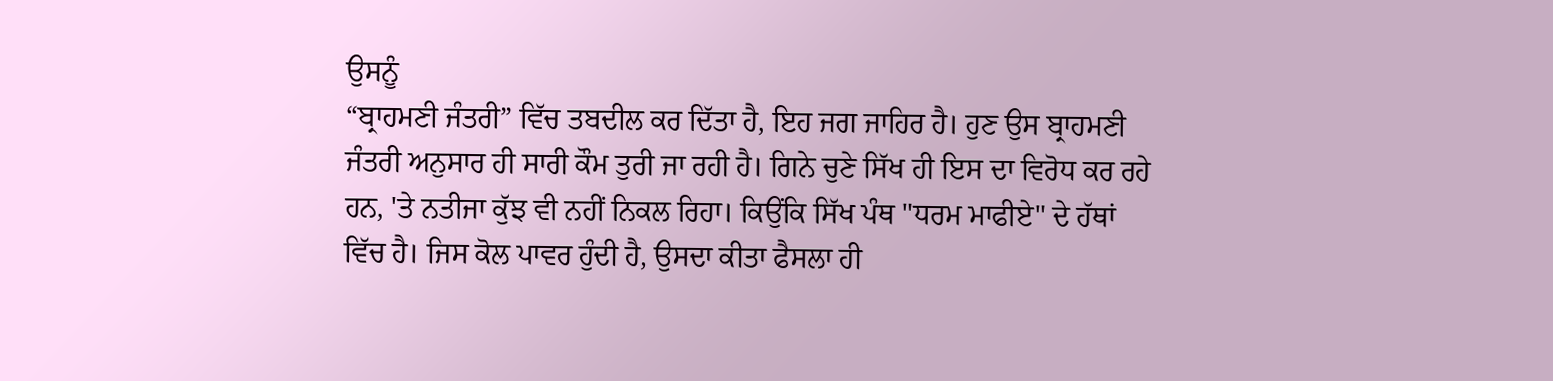ਉਸਨੂੰ
“ਬ੍ਰਾਹਮਣੀ ਜੰਤਰੀ” ਵਿੱਚ ਤਬਦੀਲ ਕਰ ਦਿੱਤਾ ਹੈ, ਇਹ ਜਗ ਜਾਹਿਰ ਹੈ। ਹੁਣ ਉਸ ਬ੍ਰਾਹਮਣੀ
ਜੰਤਰੀ ਅਨੁਸਾਰ ਹੀ ਸਾਰੀ ਕੌਮ ਤੁਰੀ ਜਾ ਰਹੀ ਹੈ। ਗਿਨੇ ਚੁਣੇ ਸਿੱਖ ਹੀ ਇਸ ਦਾ ਵਿਰੋਧ ਕਰ ਰਹੇ
ਹਨ, 'ਤੇ ਨਤੀਜਾ ਕੁੱਝ ਵੀ ਨਹੀਂ ਨਿਕਲ ਰਿਹਾ। ਕਿਉਂਕਿ ਸਿੱਖ ਪੰਥ "ਧਰਮ ਮਾਫੀਏ" ਦੇ ਹੱਥਾਂ
ਵਿੱਚ ਹੈ। ਜਿਸ ਕੋਲ ਪਾਵਰ ਹੁੰਦੀ ਹੈ, ਉਸਦਾ ਕੀਤਾ ਫੈਸਲਾ ਹੀ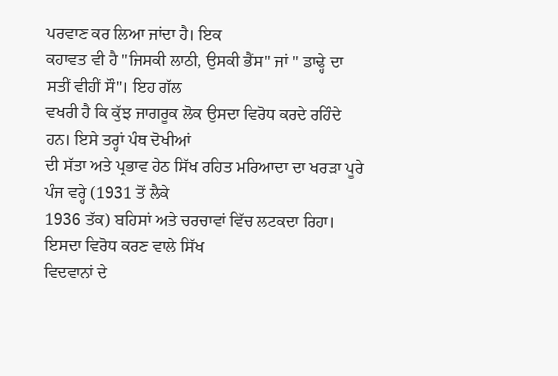ਪਰਵਾਣ ਕਰ ਲਿਆ ਜਾਂਦਾ ਹੈ। ਇਕ
ਕਹਾਵਤ ਵੀ ਹੈ "ਜਿਸਕੀ ਲਾਠੀ, ਉਸਕੀ ਭੈਂਸ" ਜਾਂ " ਡਾਢ੍ਹੇ ਦਾ ਸਤੀਂ ਵੀਹੀਂ ਸੌ"। ਇਹ ਗੱਲ
ਵਖਰੀ ਹੈ ਕਿ ਕੁੱਝ ਜਾਗਰੂਕ ਲੋਕ ਉਸਦਾ ਵਿਰੋਧ ਕਰਦੇ ਰਹਿੰਦੇ ਹਨ। ਇਸੇ ਤਰ੍ਹਾਂ ਪੰਥ ਦੋਖੀਆਂ
ਦੀ ਸੱਤਾ ਅਤੇ ਪ੍ਰਭਾਵ ਹੇਠ ਸਿੱਖ ਰਹਿਤ ਮਰਿਆਦਾ ਦਾ ਖਰੜਾ ਪੂਰੇ ਪੰਜ ਵਰ੍ਹੇ (1931 ਤੋਂ ਲੈਕੇ
1936 ਤੱਕ) ਬਹਿਸਾਂ ਅਤੇ ਚਰਚਾਵਾਂ ਵਿੱਚ ਲਟਕਦਾ ਰਿਹਾ।
ਇਸਦਾ ਵਿਰੋਧ ਕਰਣ ਵਾਲੇ ਸਿੱਖ
ਵਿਦਵਾਨਾਂ ਦੇ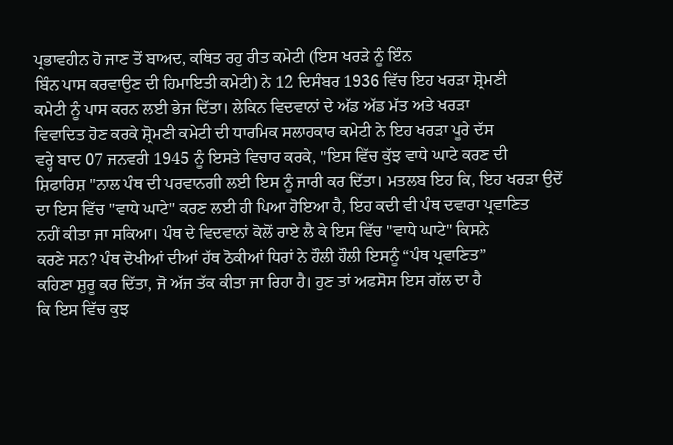ਪ੍ਰਭਾਵਹੀਨ ਹੋ ਜਾਣ ਤੋਂ ਬਾਅਦ, ਕਥਿਤ ਰਹੁ ਰੀਤ ਕਮੇਟੀ (ਇਸ ਖਰੜੇ ਨੂੰ ਇੰਨ
ਬਿੰਨ ਪਾਸ ਕਰਵਾਉਣ ਦੀ ਹਿਮਾਇਤੀ ਕਮੇਟੀ) ਨੇ 12 ਦਿਸੰਬਰ 1936 ਵਿੱਚ ਇਹ ਖਰੜਾ ਸ਼੍ਰੋਮਣੀ
ਕਮੇਟੀ ਨੂੰ ਪਾਸ ਕਰਨ ਲਈ ਭੇਜ ਦਿੱਤਾ। ਲੇਕਿਨ ਵਿਦਵਾਨਾਂ ਦੇ ਅੱਡ ਅੱਡ ਮੱਤ ਅਤੇ ਖਰੜਾ
ਵਿਵਾਦਿਤ ਹੋਣ ਕਰਕੇ ਸ਼੍ਰੋਮਣੀ ਕਮੇਟੀ ਦੀ ਧਾਰਮਿਕ ਸਲਾਹਕਾਰ ਕਮੇਟੀ ਨੇ ਇਹ ਖਰੜਾ ਪੂਰੇ ਦੱਸ
ਵਰ੍ਹੇ ਬਾਦ 07 ਜਨਵਰੀ 1945 ਨੂੰ ਇਸਤੇ ਵਿਚਾਰ ਕਰਕੇ, "ਇਸ ਵਿੱਚ ਕੁੱਝ ਵਾਧੇ ਘਾਟੇ ਕਰਣ ਦੀ
ਸ਼ਿਫਾਰਿਸ਼ "ਨਾਲ ਪੰਥ ਦੀ ਪਰਵਾਨਗੀ ਲਈ ਇਸ ਨੂੰ ਜਾਰੀ ਕਰ ਦਿੱਤਾ। ਮਤਲਬ ਇਹ ਕਿ, ਇਹ ਖਰੜਾ ਉਦੋਂ
ਦਾ ਇਸ ਵਿੱਚ "ਵਾਧੇ ਘਾਟੇ" ਕਰਣ ਲਈ ਹੀ ਪਿਆ ਹੋਇਆ ਹੈ, ਇਹ ਕਦੀ ਵੀ ਪੰਥ ਦਵਾਰਾ ਪ੍ਰਵਾਣਿਤ
ਨਹੀਂ ਕੀਤਾ ਜਾ ਸਕਿਆ। ਪੰਥ ਦੇ ਵਿਦਵਾਨਾਂ ਕੋਲੋਂ ਰਾਏ ਲੈ ਕੇ ਇਸ ਵਿੱਚ "ਵਾਧੇ ਘਾਟੇ" ਕਿਸਨੇ
ਕਰਣੇ ਸਨ? ਪੰਥ ਦੋਖੀਆਂ ਦੀਆਂ ਹੱਥ ਠੋਕੀਆਂ ਧਿਰਾਂ ਨੇ ਹੌਲੀ ਹੌਲੀ ਇਸਨੂੰ “ਪੰਥ ਪ੍ਰਵਾਣਿਤ”
ਕਹਿਣਾ ਸ਼ੁਰੂ ਕਰ ਦਿੱਤਾ, ਜੋ ਅੱਜ ਤੱਕ ਕੀਤਾ ਜਾ ਰਿਹਾ ਹੈ। ਹੁਣ ਤਾਂ ਅਫਸੋਸ ਇਸ ਗੱਲ ਦਾ ਹੈ
ਕਿ ਇਸ ਵਿੱਚ ਕੁਝ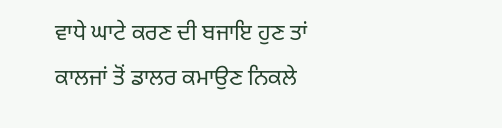ਵਾਧੇ ਘਾਟੇ ਕਰਣ ਦੀ ਬਜਾਇ ਹੁਣ ਤਾਂ ਕਾਲਜਾਂ ਤੋਂ ਡਾਲਰ ਕਮਾਉਣ ਨਿਕਲੇ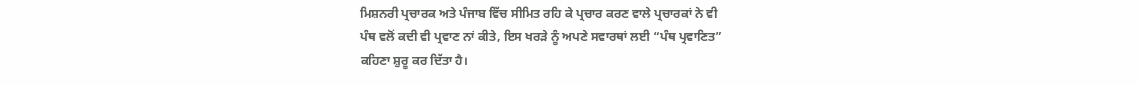ਮਿਸ਼ਨਰੀ ਪ੍ਰਚਾਰਕ ਅਤੇ ਪੰਜਾਬ ਵਿੱਚ ਸੀਮਿਤ ਰਹਿ ਕੇ ਪ੍ਰਚਾਰ ਕਰਣ ਵਾਲੇ ਪ੍ਰਚਾਰਕਾਂ ਨੇ ਵੀ
ਪੰਥ ਵਲੋਂ ਕਦੀ ਵੀ ਪ੍ਰਵਾਣ ਨਾਂ ਕੀਤੇ, ਇਸ ਖਰੜੇ ਨੂੰ ਅਪਣੇ ਸਵਾਰਥਾਂ ਲਈ “ਪੰਥ ਪ੍ਰਵਾਣਿਤ”
ਕਹਿਣਾ ਸ਼ੁਰੂ ਕਰ ਦਿੱਤਾ ਹੈ।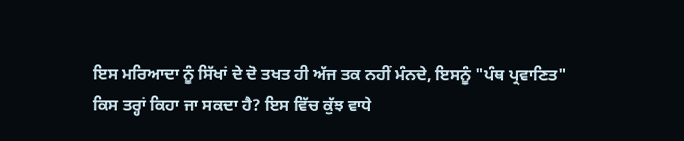ਇਸ ਮਰਿਆਦਾ ਨੂੰ ਸਿੱਖਾਂ ਦੇ ਦੋ ਤਖਤ ਹੀ ਅੱਜ ਤਕ ਨਹੀਂ ਮੰਨਦੇ, ਇਸਨੂੰ "ਪੰਥ ਪ੍ਰਵਾਣਿਤ"
ਕਿਸ ਤਰ੍ਹਾਂ ਕਿਹਾ ਜਾ ਸਕਦਾ ਹੈ? ਇਸ ਵਿੱਚ ਕੁੱਝ ਵਾਧੇ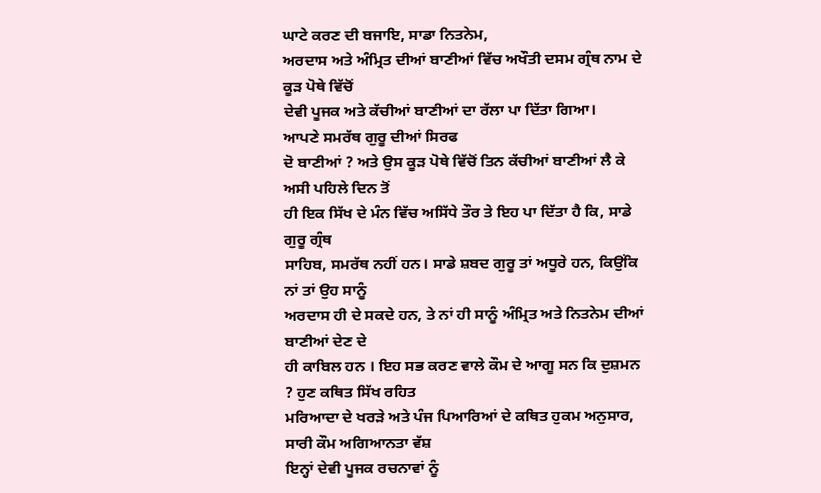ਘਾਟੇ ਕਰਣ ਦੀ ਬਜਾਇ, ਸਾਡਾ ਨਿਤਨੇਮ,
ਅਰਦਾਸ ਅਤੇ ਅੰਮ੍ਰਿਤ ਦੀਆਂ ਬਾਣੀਆਂ ਵਿੱਚ ਅਖੌਤੀ ਦਸਮ ਗ੍ਰੰਥ ਨਾਮ ਦੇ ਕੂੜ ਪੋਥੇ ਵਿੱਚੋਂ
ਦੇਵੀ ਪੂਜਕ ਅਤੇ ਕੱਚੀਆਂ ਬਾਣੀਆਂ ਦਾ ਰੱਲਾ ਪਾ ਦਿੱਤਾ ਗਿਆ।
ਆਪਣੇ ਸਮਰੱਥ ਗੁਰੂ ਦੀਆਂ ਸਿਰਫ
ਦੋ ਬਾਣੀਆਂ ? ਅਤੇ ਉਸ ਕੂੜ ਪੋਥੇ ਵਿੱਚੋਂ ਤਿਨ ਕੱਚੀਆਂ ਬਾਣੀਆਂ ਲੈ ਕੇ ਅਸੀ ਪਹਿਲੇ ਦਿਨ ਤੋਂ
ਹੀ ਇਕ ਸਿੱਖ ਦੇ ਮੰਨ ਵਿੱਚ ਅਸਿੱਧੇ ਤੌਰ ਤੇ ਇਹ ਪਾ ਦਿੱਤਾ ਹੈ ਕਿ, ਸਾਡੇ ਗੁਰੂ ਗ੍ਰੰਥ
ਸਾਹਿਬ, ਸਮਰੱਥ ਨਹੀਂ ਹਨ। ਸਾਡੇ ਸ਼ਬਦ ਗੁਰੂ ਤਾਂ ਅਧੂਰੇ ਹਨ, ਕਿਉਂਕਿ ਨਾਂ ਤਾਂ ਉਹ ਸਾਨੂੰ
ਅਰਦਾਸ ਹੀ ਦੇ ਸਕਦੇ ਹਨ, ਤੇ ਨਾਂ ਹੀ ਸਾਨੂੰ ਅੰਮ੍ਰਿਤ ਅਤੇ ਨਿਤਨੇਮ ਦੀਆਂ ਬਾਣੀਆਂ ਦੇਣ ਦੇ
ਹੀ ਕਾਬਿਲ ਹਨ । ਇਹ ਸਭ ਕਰਣ ਵਾਲੇ ਕੌਮ ਦੇ ਆਗੂ ਸਨ ਕਿ ਦੁਸ਼ਮਨ ? ਹੁਣ ਕਥਿਤ ਸਿੱਖ ਰਹਿਤ
ਮਰਿਆਦਾ ਦੇ ਖਰੜੇ ਅਤੇ ਪੰਜ ਪਿਆਰਿਆਂ ਦੇ ਕਥਿਤ ਹੁਕਮ ਅਨੁਸਾਰ, ਸਾਰੀ ਕੌਮ ਅਗਿਆਨਤਾ ਵੱਸ਼
ਇਨ੍ਹਾਂ ਦੇਵੀ ਪੂਜਕ ਰਚਨਾਵਾਂ ਨੂੰ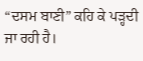“ਦਸਮ ਬਾਣੀ” ਕਹਿ ਕੇ ਪੜ੍ਹਦੀ ਜਾ ਰਹੀ ਹੈ।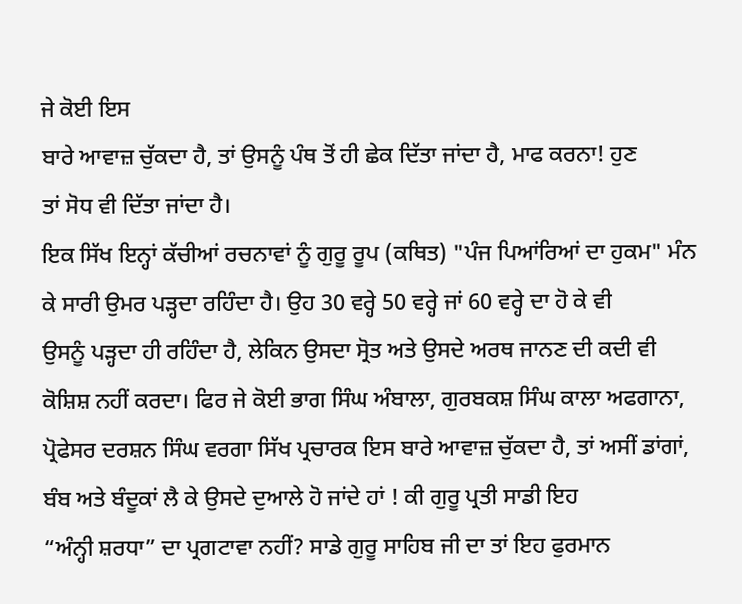ਜੇ ਕੋਈ ਇਸ
ਬਾਰੇ ਆਵਾਜ਼ ਚੁੱਕਦਾ ਹੈ, ਤਾਂ ਉਸਨੂੰ ਪੰਥ ਤੋਂ ਹੀ ਛੇਕ ਦਿੱਤਾ ਜਾਂਦਾ ਹੈ, ਮਾਫ ਕਰਨਾ! ਹੁਣ
ਤਾਂ ਸੋਧ ਵੀ ਦਿੱਤਾ ਜਾਂਦਾ ਹੈ।
ਇਕ ਸਿੱਖ ਇਨ੍ਹਾਂ ਕੱਚੀਆਂ ਰਚਨਾਵਾਂ ਨੂੰ ਗੁਰੂ ਰੂਪ (ਕਥਿਤ) "ਪੰਜ ਪਿਆਂਰਿਆਂ ਦਾ ਹੁਕਮ" ਮੰਨ
ਕੇ ਸਾਰੀ ਉਮਰ ਪੜ੍ਹਦਾ ਰਹਿੰਦਾ ਹੈ। ਉਹ 30 ਵਰ੍ਹੇ 50 ਵਰ੍ਹੇ ਜਾਂ 60 ਵਰ੍ਹੇ ਦਾ ਹੋ ਕੇ ਵੀ
ਉਸਨੂੰ ਪੜ੍ਹਦਾ ਹੀ ਰਹਿੰਦਾ ਹੈ, ਲੇਕਿਨ ਉਸਦਾ ਸ੍ਰੋਤ ਅਤੇ ਉਸਦੇ ਅਰਥ ਜਾਨਣ ਦੀ ਕਦੀ ਵੀ
ਕੋਸ਼ਿਸ਼ ਨਹੀਂ ਕਰਦਾ। ਫਿਰ ਜੇ ਕੋਈ ਭਾਗ ਸਿੰਘ ਅੰਬਾਲਾ, ਗੁਰਬਕਸ਼ ਸਿੰਘ ਕਾਲਾ ਅਫਗਾਨਾ,
ਪ੍ਰੋਫੇਸਰ ਦਰਸ਼ਨ ਸਿੰਘ ਵਰਗਾ ਸਿੱਖ ਪ੍ਰਚਾਰਕ ਇਸ ਬਾਰੇ ਆਵਾਜ਼ ਚੁੱਕਦਾ ਹੈ, ਤਾਂ ਅਸੀਂ ਡਾਂਗਾਂ,
ਬੰਬ ਅਤੇ ਬੰਦੂਕਾਂ ਲੈ ਕੇ ਉਸਦੇ ਦੁਆਲੇ ਹੋ ਜਾਂਦੇ ਹਾਂ ! ਕੀ ਗੁਰੂ ਪ੍ਰਤੀ ਸਾਡੀ ਇਹ
“ਅੰਨ੍ਹੀ ਸ਼ਰਧਾ” ਦਾ ਪ੍ਰਗਟਾਵਾ ਨਹੀਂ? ਸਾਡੇ ਗੁਰੂ ਸਾਹਿਬ ਜੀ ਦਾ ਤਾਂ ਇਹ ਫੁਰਮਾਨ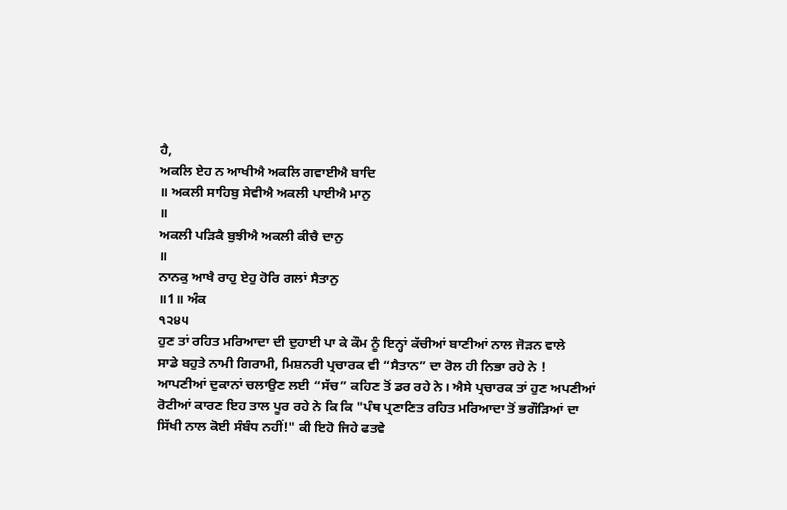ਹੈ,
ਅਕਲਿ ਏਹ ਨ ਆਖੀਐ ਅਕਲਿ ਗਵਾਈਐ ਬਾਦਿ
॥ ਅਕਲੀ ਸਾਹਿਬੁ ਸੇਵੀਐ ਅਕਲੀ ਪਾਈਐ ਮਾਨੁ
॥
ਅਕਲੀ ਪੜਿਕੈ ਬੁਝੀਐ ਅਕਲੀ ਕੀਚੈ ਦਾਨੁ
॥
ਨਾਨਕੁ ਆਖੈ ਰਾਹੁ ਏਹੁ ਹੋਰਿ ਗਲਾਂ ਸੈਤਾਨੁ
॥1॥ ਅੰਕ
੧੨੪੫
ਹੁਣ ਤਾਂ ਰਹਿਤ ਮਰਿਆਦਾ ਦੀ ਦੁਹਾਈ ਪਾ ਕੇ ਕੌਮ ਨੂੰ ਇਨ੍ਹਾਂ ਕੱਚੀਆਂ ਬਾਣੀਆਂ ਨਾਲ ਜੋੜਨ ਵਾਲੇ
ਸਾਡੇ ਬਹੁਤੇ ਨਾਮੀ ਗਿਰਾਮੀ, ਮਿਸ਼ਨਰੀ ਪ੍ਰਚਾਰਕ ਵੀ “ਸੈਤਾਨ” ਦਾ ਰੋਲ ਹੀ ਨਿਭਾ ਰਹੇ ਨੇ !
ਆਪਣੀਆਂ ਦੁਕਾਨਾਂ ਚਲਾਉਣ ਲਈ “ਸੱਚ” ਕਹਿਣ ਤੋਂ ਡਰ ਰਹੇ ਨੇ। ਐਸੇ ਪ੍ਰਚਾਰਕ ਤਾਂ ਹੁਣ ਅਪਣੀਆਂ
ਰੋਟੀਆਂ ਕਾਰਣ ਇਹ ਤਾਲ ਪੂਰ ਰਹੇ ਨੇ ਕਿ ਕਿ "ਪੰਥ ਪ੍ਰਣਾਣਿਤ ਰਹਿਤ ਮਰਿਆਦਾ ਤੋਂ ਭਗੌੜਿਆਂ ਦਾ
ਸਿੱਖੀ ਨਾਲ ਕੋਈ ਸੰਬੰਧ ਨਹੀਂ!" ਕੀ ਇਹੋ ਜਿਹੇ ਫਤਵੇ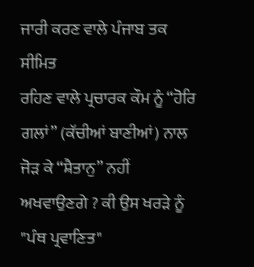ਜਾਰੀ ਕਰਣ ਵਾਲੇ ਪੰਜਾਬ ਤਕ ਸੀਮਿਤ
ਰਹਿਣ ਵਾਲੇ ਪ੍ਰਚਾਰਕ ਕੌਮ ਨੂੰ “ਹੋਰਿ ਗਲਾਂ” (ਕੱਚੀਆਂ ਬਾਣੀਆਂ) ਨਾਲ ਜੋੜ ਕੇ “ਸ਼ੈਤਾਨੁ” ਨਹੀਂ
ਅਖਵਾਉਣਗੇ ? ਕੀ ਉਸ ਖਰੜੇ ਨੂੰ "ਪੰਥ ਪ੍ਰਵਾਣਿਤ"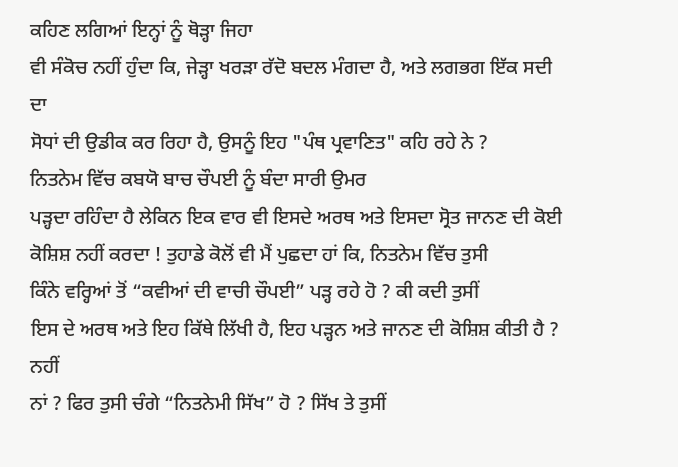ਕਹਿਣ ਲਗਿਆਂ ਇਨ੍ਹਾਂ ਨੂੰ ਥੋੜ੍ਹਾ ਜਿਹਾ
ਵੀ ਸੰਕੋਚ ਨਹੀਂ ਹੁੰਦਾ ਕਿ, ਜੇੜ੍ਹਾ ਖਰੜਾ ਰੱਦੋ ਬਦਲ ਮੰਗਦਾ ਹੈ, ਅਤੇ ਲਗਭਗ ਇੱਕ ਸਦੀ ਦਾ
ਸੋਧਾਂ ਦੀ ਉਡੀਕ ਕਰ ਰਿਹਾ ਹੈ, ਉਸਨੂੰ ਇਹ "ਪੰਥ ਪ੍ਰਵਾਣਿਤ" ਕਹਿ ਰਹੇ ਨੇ ?
ਨਿਤਨੇਮ ਵਿੱਚ ਕਬਯੋ ਬਾਚ ਚੌਪਈ ਨੂੰ ਬੰਦਾ ਸਾਰੀ ਉਮਰ
ਪੜ੍ਹਦਾ ਰਹਿੰਦਾ ਹੈ ਲੇਕਿਨ ਇਕ ਵਾਰ ਵੀ ਇਸਦੇ ਅਰਥ ਅਤੇ ਇਸਦਾ ਸ੍ਰੋਤ ਜਾਨਣ ਦੀ ਕੋਈ
ਕੋਸ਼ਿਸ਼ ਨਹੀਂ ਕਰਦਾ ! ਤੁਹਾਡੇ ਕੋਲੋਂ ਵੀ ਮੈਂ ਪੁਛਦਾ ਹਾਂ ਕਿ, ਨਿਤਨੇਮ ਵਿੱਚ ਤੁਸੀ
ਕਿੰਨੇ ਵਰ੍ਹਿਆਂ ਤੋਂ “ਕਵੀਆਂ ਦੀ ਵਾਚੀ ਚੌਪਈ” ਪੜ੍ਹ ਰਹੇ ਹੋ ? ਕੀ ਕਦੀ ਤੁਸੀਂ
ਇਸ ਦੇ ਅਰਥ ਅਤੇ ਇਹ ਕਿੱਥੇ ਲਿੱਖੀ ਹੈ, ਇਹ ਪੜ੍ਹਨ ਅਤੇ ਜਾਨਣ ਦੀ ਕੋਸ਼ਿਸ਼ ਕੀਤੀ ਹੈ ? ਨਹੀਂ
ਨਾਂ ? ਫਿਰ ਤੁਸੀ ਚੰਗੇ “ਨਿਤਨੇਮੀ ਸਿੱਖ” ਹੋ ? ਸਿੱਖ ਤੇ ਤੁਸੀਂ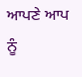ਆਪਣੇ ਆਪ ਨੂੰ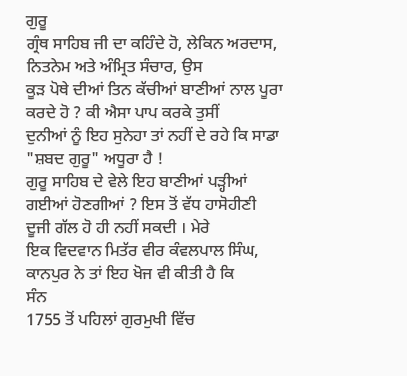ਗੁਰੂ
ਗ੍ਰੰਥ ਸਾਹਿਬ ਜੀ ਦਾ ਕਹਿੰਦੇ ਹੋ, ਲੇਕਿਨ ਅਰਦਾਸ, ਨਿਤਨੇਮ ਅਤੇ ਅੰਮ੍ਰਿਤ ਸੰਚਾਰ, ਉਸ
ਕੂੜ ਪੋਥੇ ਦੀਆਂ ਤਿਨ ਕੱਚੀਆਂ ਬਾਣੀਆਂ ਨਾਲ ਪੂਰਾ ਕਰਦੇ ਹੋ ? ਕੀ ਐਸਾ ਪਾਪ ਕਰਕੇ ਤੁਸੀਂ
ਦੁਨੀਆਂ ਨੂੰ ਇਹ ਸੁਨੇਹਾ ਤਾਂ ਨਹੀਂ ਦੇ ਰਹੇ ਕਿ ਸਾਡਾ "ਸ਼ਬਦ ਗੁਰੂ" ਅਧੂਰਾ ਹੈ !
ਗੁਰੂ ਸਾਹਿਬ ਦੇ ਵੇਲੇ ਇਹ ਬਾਣੀਆਂ ਪੜ੍ਹੀਆਂ ਗਈਆਂ ਹੋਣਗੀਆਂ ? ਇਸ ਤੋਂ ਵੱਧ ਹਾਸੋਹੀਣੀ
ਦੂਜੀ ਗੱਲ ਹੋ ਹੀ ਨਹੀਂ ਸਕਦੀ । ਮੇਰੇ
ਇਕ ਵਿਦਵਾਨ ਮਿਤੱਰ ਵੀਰ ਕੰਵਲਪਾਲ ਸਿੰਘ, ਕਾਨਪੁਰ ਨੇ ਤਾਂ ਇਹ ਖੋਜ ਵੀ ਕੀਤੀ ਹੈ ਕਿ
ਸੰਨ
1755 ਤੋਂ ਪਹਿਲਾਂ ਗੁਰਮੁਖੀ ਵਿੱਚ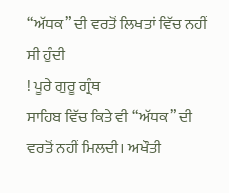“ਅੱਧਕ” ਦੀ ਵਰਤੋਂ ਲਿਖਤਾਂ ਵਿੱਚ ਨਹੀਂ ਸੀ ਹੁੰਦੀ
! ਪੂਰੇ ਗੁਰੂ ਗ੍ਰੰਥ
ਸਾਹਿਬ ਵਿੱਚ ਕਿਤੇ ਵੀ “ਅੱਧਕ” ਦੀ ਵਰਤੋਂ ਨਹੀਂ ਮਿਲਦੀ। ਅਖੌਤੀ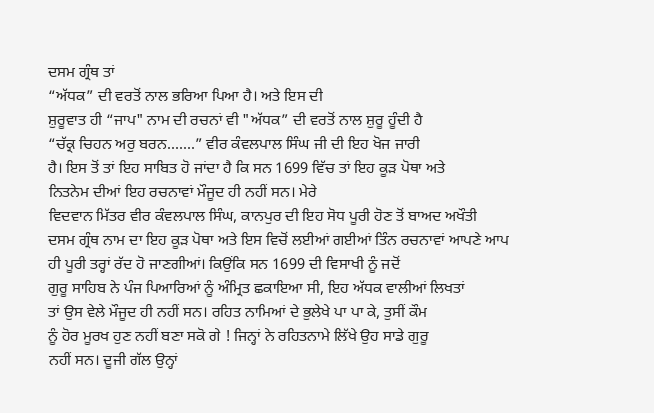ਦਸਮ ਗ੍ਰੰਥ ਤਾਂ
“ਅੱਧਕ” ਦੀ ਵਰਤੋਂ ਨਾਲ ਭਰਿਆ ਪਿਆ ਹੈ। ਅਤੇ ਇਸ ਦੀ
ਸ਼ੁਰੂਵਾਤ ਹੀ “ਜਾਪ" ਨਾਮ ਦੀ ਰਚਨਾਂ ਵੀ "ਅੱਧਕ” ਦੀ ਵਰਤੋਂ ਨਾਲ ਸ਼ੁਰੂ ਹੂੰਦੀ ਹੈ
“ਚੱਕ੍ਰ ਚਿਹਨ ਅਰੁ ਬਰਨ.......” ਵੀਰ ਕੰਵਲਪਾਲ ਸਿੰਘ ਜੀ ਦੀ ਇਹ ਖੋਜ ਜਾਰੀ
ਹੈ। ਇਸ ਤੋਂ ਤਾਂ ਇਹ ਸਾਬਿਤ ਹੋ ਜਾਂਦਾ ਹੈ ਕਿ ਸਨ 1699 ਵਿੱਚ ਤਾਂ ਇਹ ਕੂੜ ਪੋਥਾ ਅਤੇ
ਨਿਤਨੇਮ ਦੀਆਂ ਇਹ ਰਚਨਾਵਾਂ ਮੌਜੂਦ ਹੀ ਨਹੀਂ ਸਨ। ਮੇਰੇ
ਵਿਦਵਾਨ ਮਿੱਤਰ ਵੀਰ ਕੰਵਲਪਾਲ ਸਿੰਘ, ਕਾਨਪੁਰ ਦੀ ਇਹ ਸੋਧ ਪੂਰੀ ਹੋਣ ਤੋਂ ਬਾਅਦ ਅਖੌਤੀ
ਦਸਮ ਗ੍ਰੰਥ ਨਾਮ ਦਾ ਇਹ ਕੂੜ ਪੋਥਾ ਅਤੇ ਇਸ ਵਿਚੋਂ ਲਈਆਂ ਗਈਆਂ ਤਿੰਨ ਰਚਨਾਵਾਂ ਆਪਣੇ ਆਪ
ਹੀ ਪੂਰੀ ਤਰ੍ਹਾਂ ਰੱਦ ਹੋ ਜਾਣਗੀਆਂ। ਕਿਉਂਕਿ ਸਨ 1699 ਦੀ ਵਿਸਾਖੀ ਨੂੰ ਜਦੋਂ
ਗੁਰੂ ਸਾਹਿਬ ਨੇ ਪੰਜ ਪਿਆਰਿਆਂ ਨੂੰ ਅੰਮ੍ਰਿਤ ਛਕਾਇਆ ਸੀ, ਇਹ ਅੱਧਕ ਵਾਲੀਆਂ ਲਿਖਤਾਂ
ਤਾਂ ਉਸ ਵੇਲੇ ਮੌਜੂਦ ਹੀ ਨਹੀਂ ਸਨ। ਰਹਿਤ ਨਾਮਿਆਂ ਦੇ ਭੁਲੇਖੇ ਪਾ ਪਾ ਕੇ, ਤੁਸੀਂ ਕੌਮ
ਨੂੰ ਹੋਰ ਮੂਰਖ ਹੁਣ ਨਹੀਂ ਬਣਾ ਸਕੋ ਗੇ ! ਜਿਨ੍ਹਾਂ ਨੇ ਰਹਿਤਨਾਮੇ ਲਿੱਖੇ ਉਹ ਸਾਡੇ ਗੁਰੂ
ਨਹੀਂ ਸਨ। ਦੂਜੀ ਗੱਲ ਉਨ੍ਹਾਂ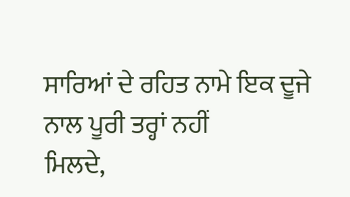ਸਾਰਿਆਂ ਦੇ ਰਹਿਤ ਨਾਮੇ ਇਕ ਦੂਜੇ ਨਾਲ ਪੂਰੀ ਤਰ੍ਹਾਂ ਨਹੀਂ
ਮਿਲਦੇ,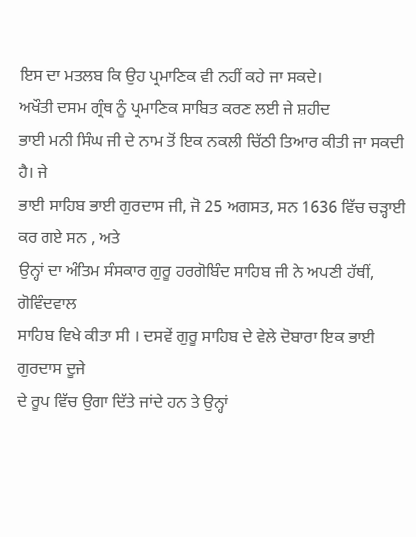ਇਸ ਦਾ ਮਤਲਬ ਕਿ ਉਹ ਪ੍ਰਮਾਣਿਕ ਵੀ ਨਹੀਂ ਕਹੇ ਜਾ ਸਕਦੇ।
ਅਖੌਤੀ ਦਸਮ ਗ੍ਰੰਥ ਨੂੰ ਪ੍ਰਮਾਣਿਕ ਸਾਬਿਤ ਕਰਣ ਲਈ ਜੇ ਸ਼ਹੀਦ
ਭਾਈ ਮਨੀ ਸਿੰਘ ਜੀ ਦੇ ਨਾਮ ਤੋਂ ਇਕ ਨਕਲੀ ਚਿੱਠੀ ਤਿਆਰ ਕੀਤੀ ਜਾ ਸਕਦੀ ਹੈ। ਜੇ
ਭਾਈ ਸਾਹਿਬ ਭਾਈ ਗੁਰਦਾਸ ਜੀ, ਜੋ 25 ਅਗਸਤ, ਸਨ 1636 ਵਿੱਚ ਚੜ੍ਹਾਈ ਕਰ ਗਏ ਸਨ , ਅਤੇ
ਉਨ੍ਹਾਂ ਦਾ ਅੰਤਿਮ ਸੰਸਕਾਰ ਗੁਰੂ ਹਰਗੋਬਿੰਦ ਸਾਹਿਬ ਜੀ ਨੇ ਅਪਣੀ ਹੱਥੀਂ, ਗੋਵਿੰਦਵਾਲ
ਸਾਹਿਬ ਵਿਖੇ ਕੀਤਾ ਸੀ । ਦਸਵੇਂ ਗੁਰੂ ਸਾਹਿਬ ਦੇ ਵੇਲੇ ਦੋਬਾਰਾ ਇਕ ਭਾਈ ਗੁਰਦਾਸ ਦੂਜੇ
ਦੇ ਰੂਪ ਵਿੱਚ ਉਗਾ ਦਿੱਤੇ ਜਾਂਦੇ ਹਨ ਤੇ ਉਨ੍ਹਾਂ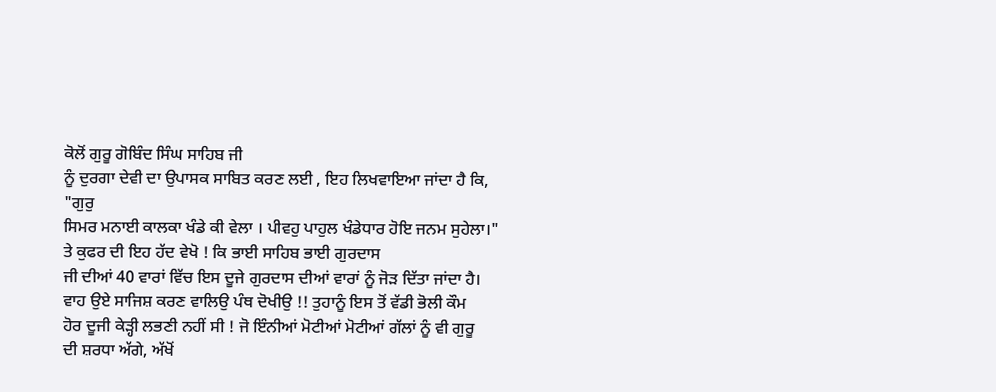ਕੋਲੋਂ ਗੁਰੂ ਗੋਬਿੰਦ ਸਿੰਘ ਸਾਹਿਬ ਜੀ
ਨੂੰ ਦੁਰਗਾ ਦੇਵੀ ਦਾ ਉਪਾਸਕ ਸਾਬਿਤ ਕਰਣ ਲਈ , ਇਹ ਲਿਖਵਾਇਆ ਜਾਂਦਾ ਹੈ ਕਿ, "ਗੁਰੁ
ਸਿਮਰ ਮਨਾਈ ਕਾਲਕਾ ਖੰਡੇ ਕੀ ਵੇਲਾ । ਪੀਵਹੁ ਪਾਹੁਲ ਖੰਡੇਧਾਰ ਹੋਇ ਜਨਮ ਸੁਹੇਲਾ।"
ਤੇ ਕੁਫਰ ਦੀ ਇਹ ਹੱਦ ਵੇਖੋ ! ਕਿ ਭਾਈ ਸਾਹਿਬ ਭਾਈ ਗੁਰਦਾਸ
ਜੀ ਦੀਆਂ 40 ਵਾਰਾਂ ਵਿੱਚ ਇਸ ਦੂਜੇ ਗੁਰਦਾਸ ਦੀਆਂ ਵਾਰਾਂ ਨੂੰ ਜੋੜ ਦਿੱਤਾ ਜਾਂਦਾ ਹੈ।
ਵਾਹ ਉਏ ਸਾਜਿਸ਼ ਕਰਣ ਵਾਲਿਉ ਪੰਥ ਦੋਖੀਉ !! ਤੁਹਾਨੂੰ ਇਸ ਤੋਂ ਵੱਡੀ ਭੋਲੀ ਕੌਮ
ਹੋਰ ਦੂਜੀ ਕੇੜ੍ਹੀ ਲਭਣੀ ਨਹੀਂ ਸੀ ! ਜੋ ਇੰਨੀਆਂ ਮੋਟੀਆਂ ਮੋਟੀਆਂ ਗੱਲਾਂ ਨੂੰ ਵੀ ਗੁਰੂ
ਦੀ ਸ਼ਰਧਾ ਅੱਗੇ, ਅੱਖੋਂ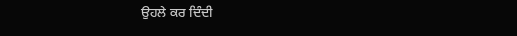ਉਹਲੇ ਕਰ ਦਿੰਦੀ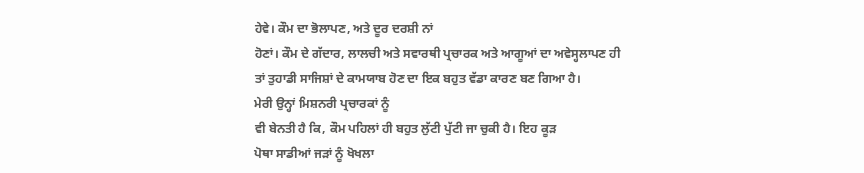ਹੇਵੇ। ਕੌਮ ਦਾ ਭੋਲਾਪਣ, ਅਤੇ ਦੂਰ ਦਰਸ਼ੀ ਨਾਂ
ਹੋਣਾਂ। ਕੌਮ ਦੇ ਗੱਦਾਰ, ਲਾਲਚੀ ਅਤੇ ਸਵਾਰਥੀ ਪ੍ਰਚਾਰਕ ਅਤੇ ਆਗੂਆਂ ਦਾ ਅਵੇਸ੍ਹਲਾਪਣ ਹੀ
ਤਾਂ ਤੁਹਾਡੀ ਸਾਜਿਸ਼ਾਂ ਦੇ ਕਾਮਯਾਬ ਹੋਣ ਦਾ ਇਕ ਬਹੁਤ ਵੱਡਾ ਕਾਰਣ ਬਣ ਗਿਆ ਹੈ।
ਮੇਰੀ ਉਨ੍ਹਾਂ ਮਿਸ਼ਨਰੀ ਪ੍ਰਚਾਰਕਾਂ ਨੂੰ
ਵੀ ਬੇਨਤੀ ਹੈ ਕਿ, ਕੌਮ ਪਹਿਲਾਂ ਹੀ ਬਹੁਤ ਲੁੱਟੀ ਪੁੱਟੀ ਜਾ ਚੁਕੀ ਹੈ। ਇਹ ਕੂੜ
ਪੋਥਾ ਸਾਡੀਆਂ ਜੜਾਂ ਨੂੰ ਖੋਖਲਾ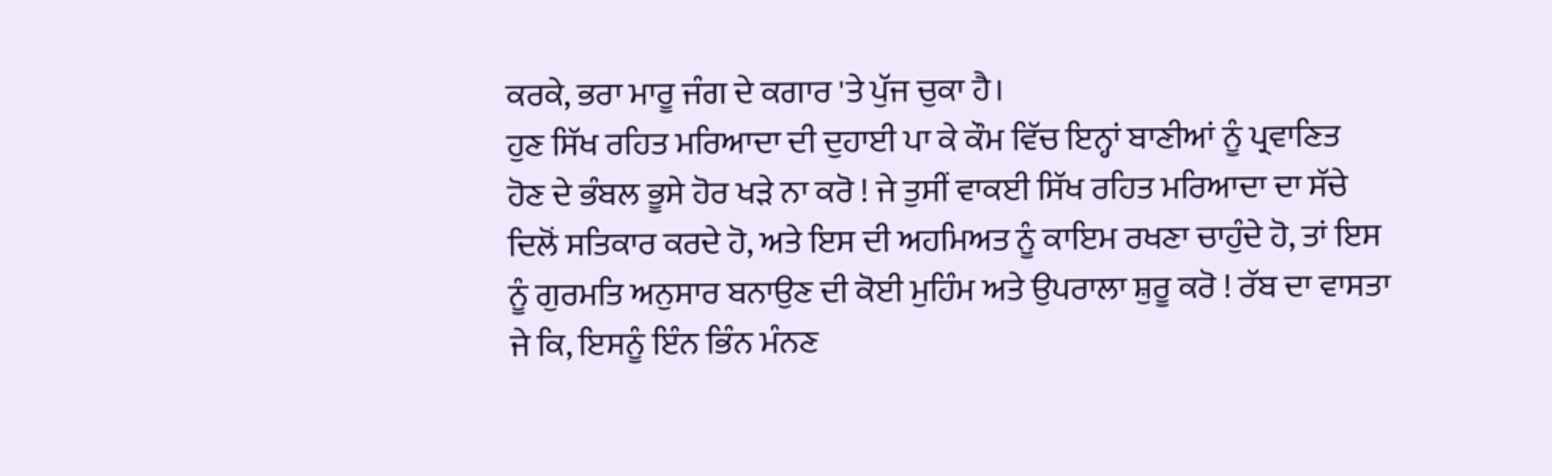ਕਰਕੇ, ਭਰਾ ਮਾਰੂ ਜੰਗ ਦੇ ਕਗਾਰ 'ਤੇ ਪੁੱਜ ਚੁਕਾ ਹੈ।
ਹੁਣ ਸਿੱਖ ਰਹਿਤ ਮਰਿਆਦਾ ਦੀ ਦੁਹਾਈ ਪਾ ਕੇ ਕੌਮ ਵਿੱਚ ਇਨ੍ਹਾਂ ਬਾਣੀਆਂ ਨੂੰ ਪ੍ਰਵਾਣਿਤ
ਹੋਣ ਦੇ ਭੰਬਲ ਭੂਸੇ ਹੋਰ ਖੜੇ ਨਾ ਕਰੋ ! ਜੇ ਤੁਸੀਂ ਵਾਕਈ ਸਿੱਖ ਰਹਿਤ ਮਰਿਆਦਾ ਦਾ ਸੱਚੇ
ਦਿਲੋਂ ਸਤਿਕਾਰ ਕਰਦੇ ਹੋ, ਅਤੇ ਇਸ ਦੀ ਅਹਮਿਅਤ ਨੂੰ ਕਾਇਮ ਰਖਣਾ ਚਾਹੁੰਦੇ ਹੋ, ਤਾਂ ਇਸ
ਨੂੰ ਗੁਰਮਤਿ ਅਨੁਸਾਰ ਬਨਾਉਣ ਦੀ ਕੋਈ ਮੁਹਿੰਮ ਅਤੇ ਉਪਰਾਲਾ ਸ਼ੁਰੂ ਕਰੋ ! ਰੱਬ ਦਾ ਵਾਸਤਾ
ਜੇ ਕਿ, ਇਸਨੂੰ ਇੰਨ ਭਿੰਨ ਮੰਨਣ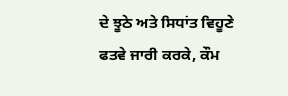ਦੇ ਝੂਠੇ ਅਤੇ ਸਿਧਾਂਤ ਵਿਹੂਣੇ ਫਤਵੇ ਜਾਰੀ ਕਰਕੇ, ਕੌਮ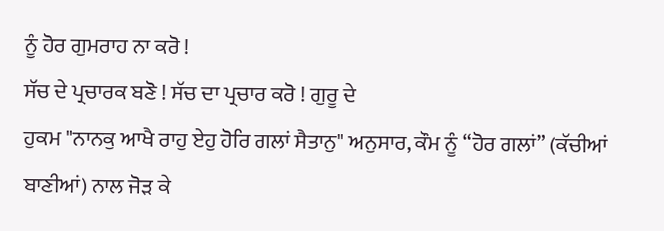ਨੂੰ ਹੋਰ ਗੁਮਰਾਹ ਨਾ ਕਰੋ !
ਸੱਚ ਦੇ ਪ੍ਰਚਾਰਕ ਬਣੋ ! ਸੱਚ ਦਾ ਪ੍ਰਚਾਰ ਕਰੋ ! ਗੁਰੂ ਦੇ
ਹੁਕਮ "ਨਾਨਕੁ ਆਖੈ ਰਾਹੁ ਏਹੁ ਹੋਰਿ ਗਲਾਂ ਸੈਤਾਨੁ" ਅਨੁਸਾਰ, ਕੌਮ ਨੂੰ “ਹੋਰ ਗਲਾਂ” (ਕੱਚੀਆਂ
ਬਾਣੀਆਂ) ਨਾਲ ਜੋੜ ਕੇ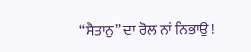“ਸੈਤਾਨੁ” ਦਾ ਰੋਲ ਨਾਂ ਨਿਭਾਉ !